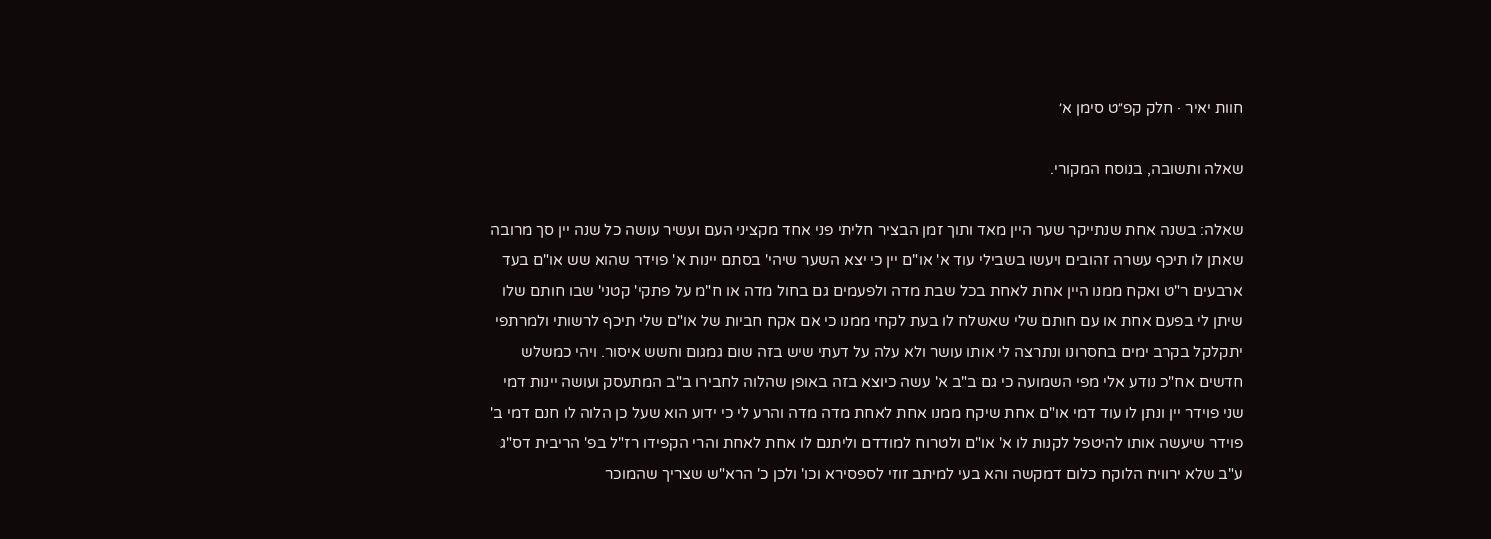חוות יאיר · חלק קפ״ט סימן א׳

שאלה ותשובה, בנוסח המקורי.

שאלה: בשנה אחת שנתייקר שער היין מאד ותוך זמן הבציר חליתי פני אחד מקציני העם ועשיר עושה כל שנה יין סך מרובה שאתן לו תיכף עשרה זהובים ויעשו בשבילי עוד א' או"ם יין כי יצא השער שיהי' בסתם יינות א' פוידר שהוא שש או"ם בעד ארבעים ר"ט ואקח ממנו היין אחת לאחת בכל שבת מדה ולפעמים גם בחול מדה או ח"מ על פתקי' קטני' שבו חותם שלו שיתן לי בפעם אחת או עם חותם שלי שאשלח לו בעת לקחי ממנו כי אם אקח חביות של או"ם שלי תיכף לרשותי ולמרתפי יתקלקל בקרב ימים בחסרונו ונתרצה לי אותו עושר ולא עלה על דעתי שיש בזה שום גמגום וחשש איסור. ויהי כמשלש חדשים אח"כ נודע אלי מפי השמועה כי גם ב"ב א' עשה כיוצא בזה באופן שהלוה לחבירו ב"ב המתעסק ועושה יינות דמי שני פוידר יין ונתן לו עוד דמי או"ם אחת שיקח ממנו אחת לאחת מדה מדה והרע לי כי ידוע הוא שעל כן הלוה לו חנם דמי ב' פוידר שיעשה אותו להיטפל לקנות לו א' או"ם ולטרוח למודדם וליתנם לו אחת לאחת והרי הקפידו רז"ל בפ' הריבית דס"ג ע"ב שלא ירוויח הלוקח כלום דמקשה והא בעי למיתב זוזי לספסירא וכו' ולכן כ' הרא"ש שצריך שהמוכר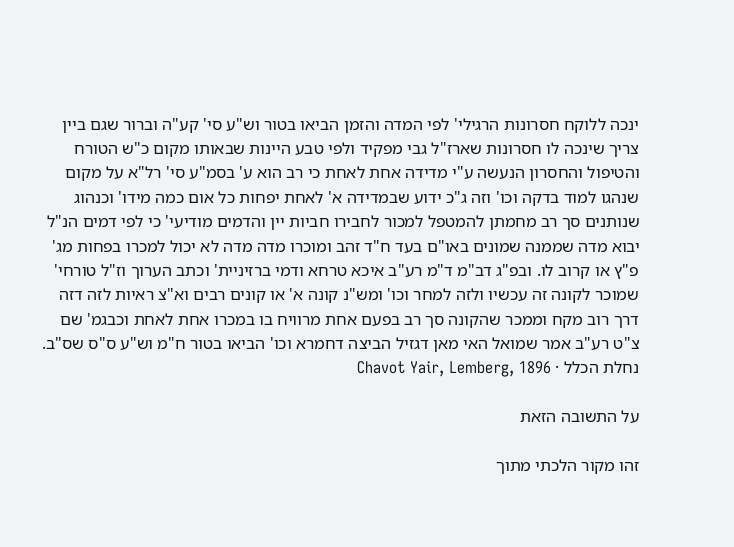ינכה ללוקח חסרונות הרגילי' לפי המדה והזמן הביאו בטור וש"ע סי' קע"ה וברור שגם ביין צריך שינכה לו חסרונות שארז"ל גבי מפקיד ולפי טבע היינות שבאותו מקום כ"ש הטורח והטיפול והחסרון הנעשה ע"י מדידה אחת לאחת כי רב הוא ע' בסמ"ע סי' רל"א על מקום שנהגו למוד בדקה וכו' וזה ג"כ ידוע שבמדידה א' לאחת יפחות כל אום כמה מידו' וכנהוג שנותנים סך רב מחמתן להמטפל למכור לחבירו חביות יין והדמים מודיעי' כי לפי דמים הנ"ל יבוא מדה שממנה שמונים באו"ם בעד ח"ד זהב ומוכרו מדה מדה לא יכול למכרו בפחות מג' פ"ץ או קרוב לו. ובפ"ג דב"מ ד"מ רע"ב איכא טרחא ודמי ברזיניית' וכתב הערוך וז"ל טורחי' שמוכר לקונה זה עכשיו ולזה למחר וכו' ומש"נ קונה א' או קונים רבים וא"צ ראיות לזה דזה דרך רוב מקח וממכר שהקונה סך רב בפעם אחת מרוויח בו במכרו אחת לאחת וכבגמ' שם צ"ט רע"ב אמר שמואל האי מאן דגזיל הביצה דחמרא וכו' הביאו בטור ח"מ וש"ע ס"ס שס"ב.
נחלת הכלל · Chavot Yair, Lemberg, 1896

על התשובה הזאת

זהו מקור הלכתי מתוך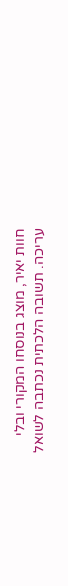חוות יאיר, מוצג בנוסחו המקורי ובלי עריכה. תשובה הלכתית נכתבה לשואל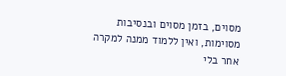מסוים, בזמן מסוים ובנסיבות מסוימות, ואין ללמוד ממנה למקרה אחר בלי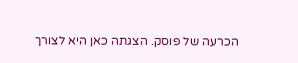הכרעה של פוסק. הצגתה כאן היא לצורך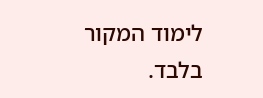לימוד המקור בלבד.